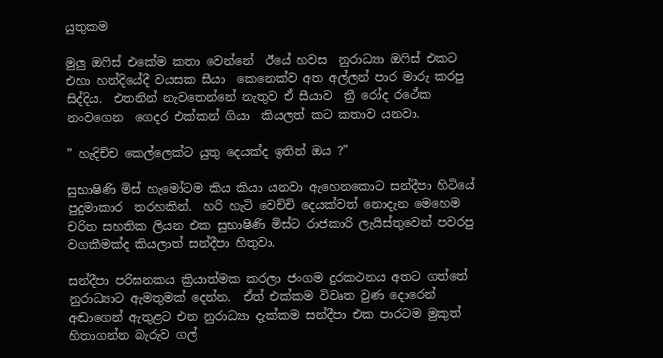යුතුකම

මුලු ඔෆිස් එකේම කතා වෙන්නේ  ඊයේ හවස  නුරාධ්‍යා ඔෆිස් එකට  එහා හන්දියේදී වයසක සීයා  කෙනෙක්ව අත අල්ලන් පාර මාරු කරපු සිද්දිය.  එතනින් නැවතෙන්නේ නැතුව ඒ සීයාව  ත්‍රී රෝද රථේක නංවගෙන  ගෙදර එක්කන් ගියා  කියලත් කට කතාව යනවා.

” හැදිච්ච කෙල්ලෙක්ට යුතු දෙයක්ද ඉතින් ඔය ?”

සුභාෂිණි මිස් හැමෝටම කිය කියා යනවා ඇහෙනකොට සන්දීපා හිටියේ පුදුමාකාර  තරහකින්.  හරි හැටි වෙච්චි දෙයක්වත් නොදැන මෙහෙම චරිත සහතික ලියන එක සුභාෂිණි මිස්ට රාජකාරි ලැයිස්තුවෙන් පවරපු වගකීමක්ද කියලාත් සන්දීපා හිතුවා.

සන්දීපා පරිඝනකය ක්‍රියාත්මක කරලා ජංගම දුරකථනය අතට ගත්තේ නුරාධ්‍යාට ඇමතුමක් දෙන්න.  ඒත් එක්කම විවෘත වුණ දොරෙන් අඬාගෙන් ඇතුළට එන නුරාධ්‍යා දැක්කම සන්දීපා එක පාරටම මුකුත් හිතාගන්න බැරුව ගල්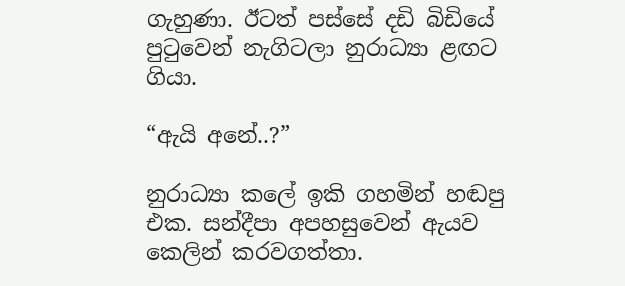ගැහුණා. ඊටත් පස්සේ දඩි බිඩියේ පුටුවෙන් නැගිටලා නුරාධ්‍යා ළඟට ගියා.

“ඇයි අනේ..?”

නුරාධ්‍යා කලේ ඉකි ගහමින් හඬපු එක. සන්දීපා අපහසුවෙන් ඇයව කෙලින් කරවගත්තා.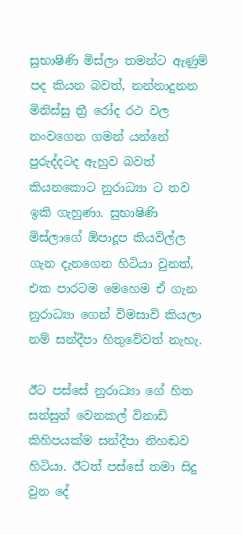සුභාෂිණි මිස්ලා තමන්ට ඇණුම් පද කියන බවත්, නන්නාදුනන මිනිස්සු ත්‍රී රෝද රථ වල නංවගෙන ගමන් යන්නේ පුරුද්දටද ඇහුව බවත් කියනකොට නුරාධ්‍යා ට තව ඉකි ගැහුණා. සුභාෂිණි මිස්ලාගේ ඕපාදූප කියවිල්ල ගැන දැනගෙන හිටියා වුනත්, එක පාරටම මෙහෙම ඒ ගැන නුරාධ්‍යා ගෙන් විමසාවි කියලා නම් සන්දීපා හිතුවේවත් නැහැ.

ඊට පස්සේ නුරාධ්‍යා ගේ හිත සන්සුන් වෙනකල් විනාඩි කිහිපයක්ම සන්දීපා නිහඬව හිටියා. ඊටත් පස්සේ තමා සිදු වුන දේ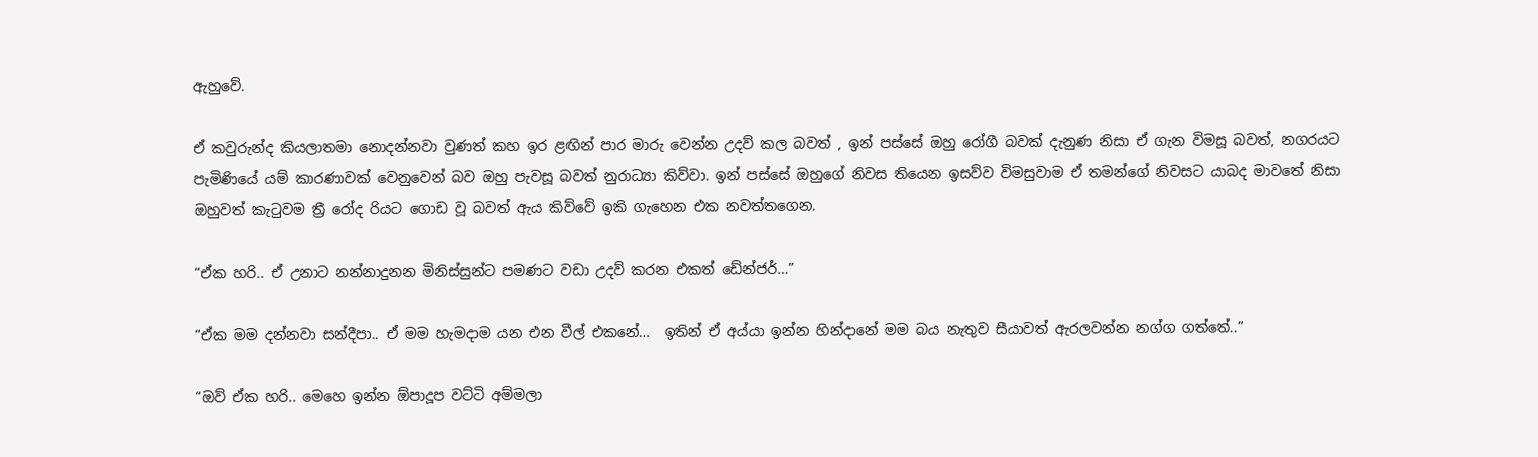ඇහුවේ.

ඒ කවුරුන්ද කියලාතමා නොදන්නවා වුණත් කහ ඉර ළඟින් පාර මාරු වෙන්න උදව් කල බවත් , ඉන් පස්සේ ඔහු රෝගී බවක් දැනුණ නිසා ඒ ගැන විමසූ බවත්, නගරයට පැමිණියේ යම් කාරණාවක් වෙනුවෙන් බව ඔහු පැවසූ බවත් නුරාධ්‍යා කිව්වා. ඉන් පස්සේ ඔහුගේ නිවස තියෙන ඉසව්ව විමසුවාම ඒ තමන්ගේ නිවසට යාබද මාවතේ නිසා ඔහුවත් කැටුවම ත්‍රී රෝද රියට ගොඩ වූ බවත් ඇය කිව්වේ ඉකි ගැහෙන එක නවත්තගෙන.

“ඒක හරි.. ඒ උනාට නන්නාදුනන මිනිස්සුන්ට පමණට වඩා උදව් කරන එකත් ඩේන්ජර්…”

“ඒක මම දන්නවා සන්දීපා.. ඒ මම හැමදාම යන එන වීල් එකනේ…  ඉතින් ඒ අය්යා ඉන්න හින්දානේ මම බය නැතුව සීයාවත් ඇරලවන්න නග්ග ගත්තේ..”

“ඔව් ඒක හරි.. මෙහෙ ඉන්න ඕපාදූප වට්ටි අම්මලා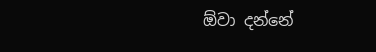ඕවා දන්නේ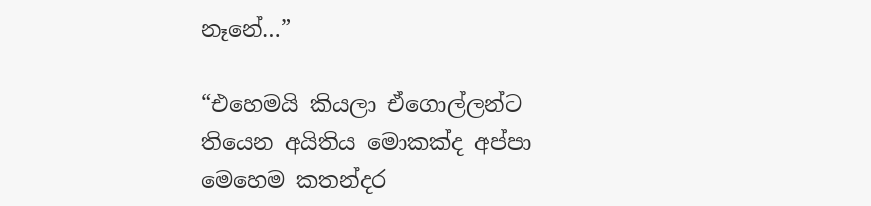නෑනේ…”

“එහෙමයි කියලා ඒගොල්ලන්ට තියෙන අයිතිය මොකක්ද අප්පා මෙහෙම කතන්දර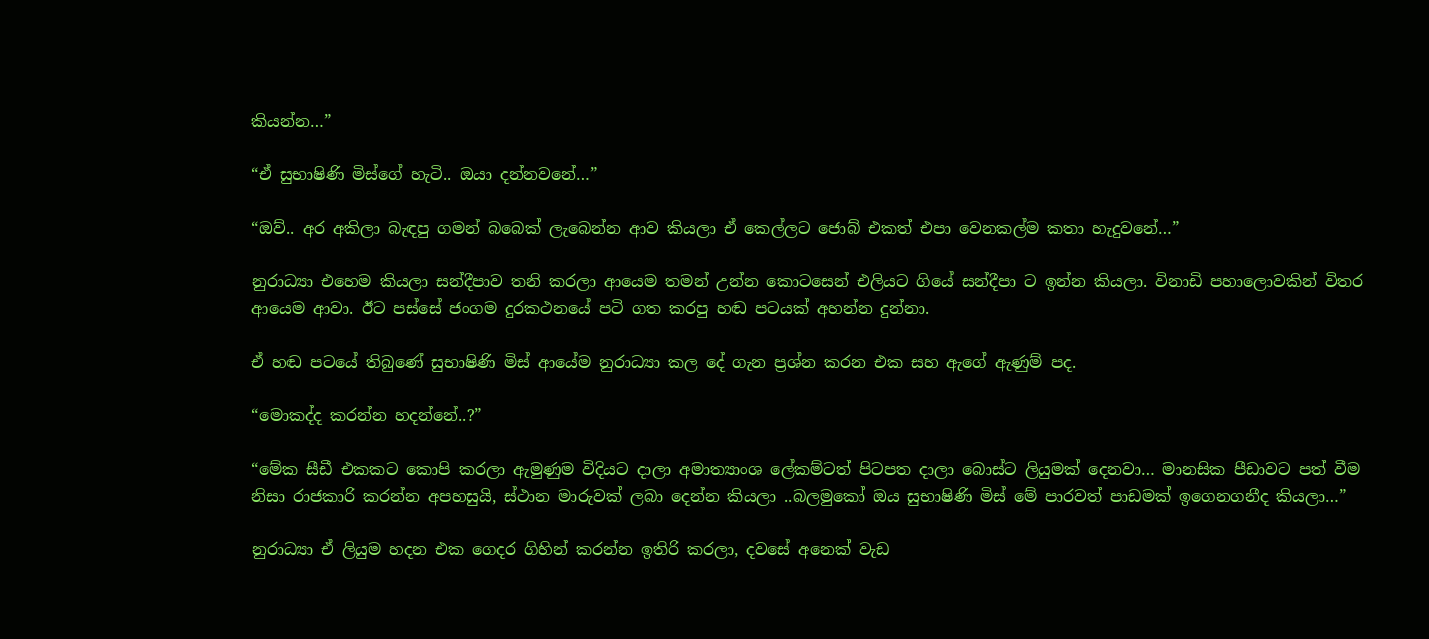කියන්න…”

“ඒ සුභාෂිණි මිස්ගේ හැටි.. ඔයා දන්නවනේ…”

“ඔව්.. අර අකිලා බැඳපු ගමන් බබෙක් ලැබෙන්න ආව කියලා ඒ කෙල්ලට ජොබ් එකත් එපා වෙනකල්ම කතා හැදුවනේ…”

නුරාධ්‍යා එහෙම කියලා සන්දීපාව තනි කරලා ආයෙම තමන් උන්න කොටසෙන් එලියට ගියේ සන්දීපා ට ඉන්න කියලා. විනාඩි පහාලොවකින් විතර ආයෙම ආවා. ඊට පස්සේ ජංගම දුරකථනයේ පටි ගත කරපු හඬ පටයක් අහන්න දුන්නා.

ඒ හඬ පටයේ තිබුණේ සුභාෂිණි මිස් ආයේම නුරාධ්‍යා කල දේ ගැන ප්‍රශ්න කරන එක සහ ඇගේ ඇණුම් පද.

“මොකද්ද කරන්න හදන්නේ..?”

“මේක සීඩී එකකට කොපි කරලා ඇමුණුම විදියට දාලා අමාත්‍යාංශ ලේකම්ටත් පිටපත දාලා බොස්ට ලියුමක් දෙනවා… මානසික පීඩාවට පත් වීම නිසා රාජකාරි කරන්න අපහසුයි, ස්ථාන මාරුවක් ලබා දෙන්න කියලා ..බලමුකෝ ඔය සුභාෂිණි මිස් මේ පාරවත් පාඩමක් ඉගෙනගනීද කියලා…”

නුරාධ්‍යා ඒ ලියුම හදන එක ගෙදර ගිහින් කරන්න ඉතිරි කරලා, දවසේ අනෙක් වැඩ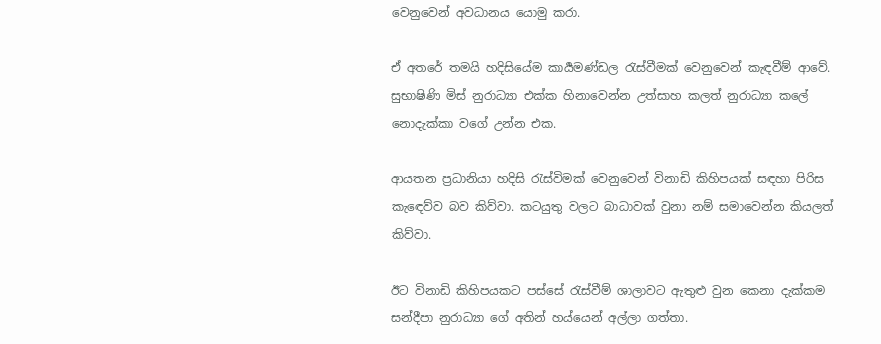වෙනුවෙන් අවධානය යොමු කරා.

ඒ අතරේ තමයි හදිසියේම කාර්‍යමණ්ඩල රැස්වීමක් වෙනුවෙන් කැඳවීම් ආවේ. සුභාෂිණි මිස් නුරාධ්‍යා එක්ක හිනාවෙන්න උත්සාහ කලත් නුරාධ්‍යා කලේ නොදැක්කා වගේ උන්න එක.

ආයතන ප්‍රධානියා හදිසි රැස්විමක් වෙනුවෙන් විනාඩි කිහිපයක් සඳහා පිරිස කැඳෙව්ව බව කිව්වා. කටයුතු වලට බාධාවක් වුනා නම් සමාවෙන්න කියලත් කිව්වා.

ඊට විනාඩි කිහිපයකට පස්සේ රැස්වීම් ශාලාවට ඇතුළු වුන කෙනා දැක්කම සන්දීපා නුරාධ්‍යා ගේ අතින් හය්යෙන් අල්ලා ගත්තා.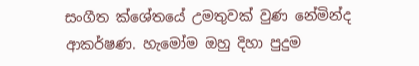සංගීත ක්ශේතයේ උමතුවක් වුණ නේමින්ද ආකර්ෂණ. හැමෝම ඔහු දිහා පුදුම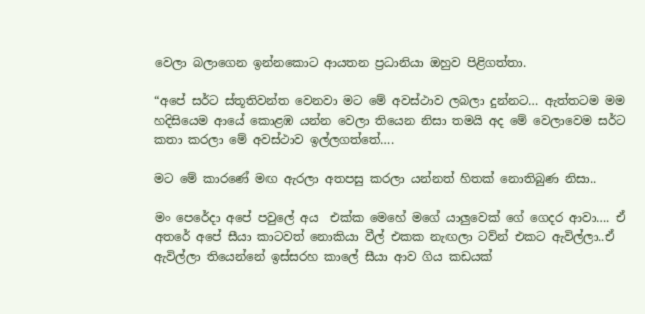වෙලා බලාගෙන ඉන්නකොට ආයතන ප්‍රධානියා ඔහුව පිළිගත්තා.

“අපේ සර්ට ස්තූතිවන්ත වෙනවා මට මේ අවස්ථාව ලබලා දුන්නට… ඇත්තටම මම හදිසියෙම ආයේ කොළඹ යන්න වෙලා තියෙන නිසා තමයි අද මේ වෙලාවෙම සර්ට කතා කරලා මේ අවස්ථාව ඉල්ලගත්තේ….

මට මේ කාරණේ මඟ ඇරලා අතපසු කරලා යන්නත් හිතක් නොතිබුණ නිසා..

මං පෙරේදා අපේ පවුලේ අය  එක්ක මෙහේ මගේ යාලුවෙක් ගේ ගෙදර ආවා…. ඒ අතරේ අපේ සීයා කාටවත් නොකියා වීල් එකක නැඟලා ටව්න් එකට ඇවිල්ලා..ඒ ඇවිල්ලා තියෙන්නේ ඉස්සරහ කාලේ සීයා ආව ගිය කඩයක්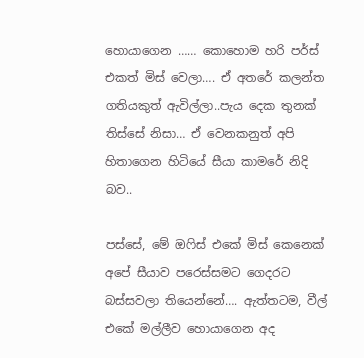හොයාගෙන …… කොහොම හරි පර්ස් එකත් මිස් වෙලා…. ඒ අතරේ කලන්ත ගතියකුත් ඇවිල්ලා..පැය දෙක තුනක් තිස්සේ නිසා… ඒ වෙනකනුත් අපි හිතාගෙන හිටියේ සීයා කාමරේ නිදි බව..

පස්සේ, මේ ඔෆිස් එකේ මිස් කෙනෙක් අපේ සීයාව පරෙස්සමට ගෙදරට බස්සවලා තියෙන්නේ…. ඇත්තටම, වීල් එකේ මල්ලීව හොයාගෙන අද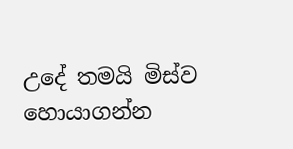උදේ තමයි මිස්ව හොයාගන්න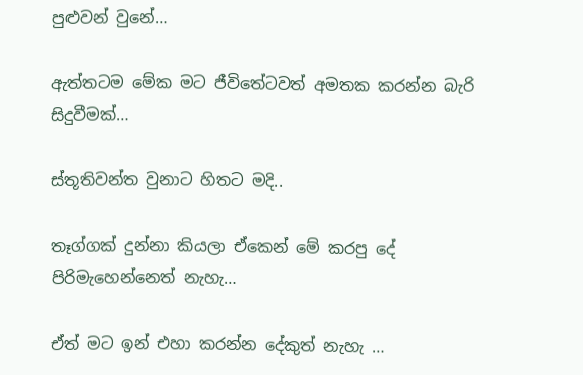පුළුවන් වුනේ…

ඇත්තටම මේක මට ජීවිතේටවත් අමතක කරන්න බැරි සිදුවීමක්…

ස්තූතිවන්ත වුනාට හිතට මදි..

තෑග්ගක් දුන්නා කියලා ඒකෙන් මේ කරපු දේ පිරිමැහෙන්නෙත් නැහැ…

ඒත් මට ඉන් එහා කරන්න දේකුත් නැහැ …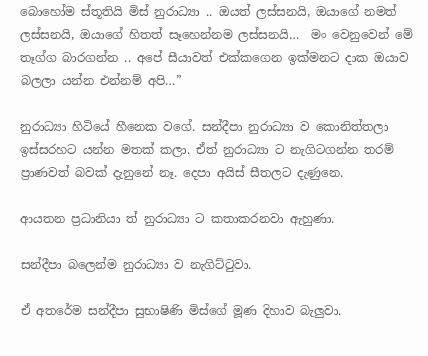බොහෝම ස්තූතියි මිස් නුරාධ්‍යා .. ඔයත් ලස්සනයි, ඔයාගේ නමත් ලස්සනයි, ඔයාගේ හිතත් සෑහෙන්නම ලස්සනයි…  මං වෙනුවෙන් මේ තෑග්ග බාරගන්න .. අපේ සීයාවත් එක්කගෙන ඉක්මනට දාක ඔයාව බලලා යන්න එන්නම් අපි…”

නුරාධ්‍යා හිටියේ හීනෙක වගේ. සන්දීපා නුරාධ්‍යා ව කොනිත්තලා ඉස්සරහට යන්න මතක් කලා. ඒත් නුරාධ්‍යා ට නැගිටගන්න තරම් ප්‍රාණවත් බවක් දැනුනේ නෑ. දෙපා අයිස් සීතලට දැණුනෙ.

ආයතන ප්‍රධානියා ත් නුරාධ්‍යා ට කතාකරනවා ඇහුණා.

සන්දීපා බලෙන්ම නුරාධ්‍යා ව නැගිට්ටුවා.

ඒ අතරේම සන්දීපා සුභාෂිණි මිස්ගේ මූණ දිහාව බැලුවා.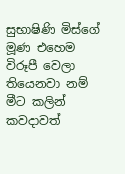සුභාෂිණි මිස්ගේ මූණ එහෙම විරූපී වෙලා තියෙනවා නම් මීට කලින් කවදාවත්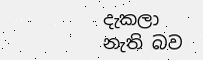දැකලා නැති බව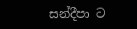සන්දීපා ට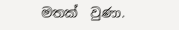මතක්  වුණා.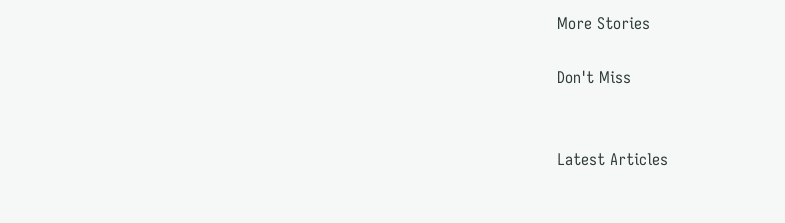More Stories

Don't Miss


Latest Articles